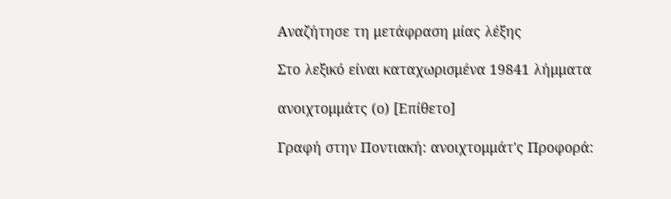Αναζήτησε τη μετάφραση μίας λέξης

Στο λεξικό είναι καταχωρισμένα 19841 λήμματα

ανοιχτομμάτς (ο) [Επίθετο]

Γραφή στην Ποντιακή: ανοιχτομμάτ'ς Προφορά: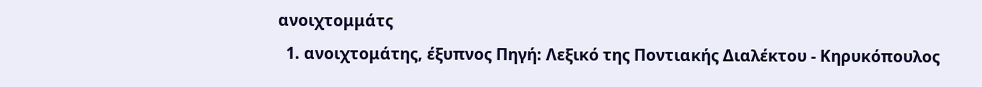ανοιχτομμάτς
  1. ανοιχτομάτης, έξυπνος Πηγή: Λεξικό της Ποντιακής Διαλέκτου - Κηρυκόπουλος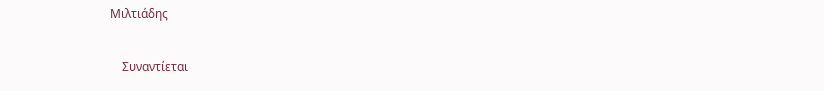Μιλτιάδης

    Συναντίεται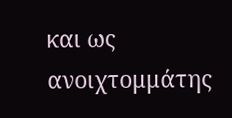και ως ανοιχτομμάτης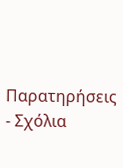Παρατηρήσεις - Σχόλια